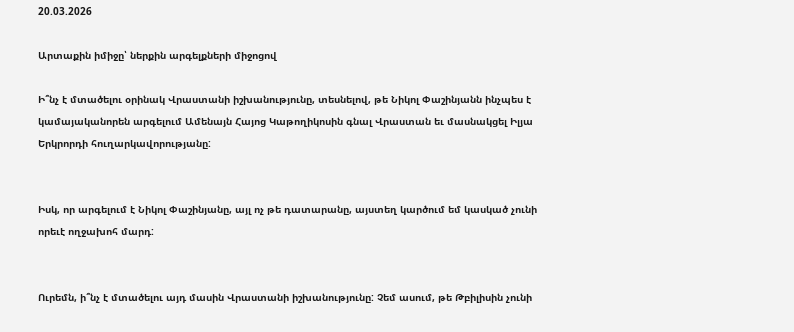20.03.2026

Արտաքին իմիջը՝ ներքին արգելքների միջոցով

Ի՞նչ է մտածելու օրինակ Վրաստանի իշխանությունը, տեսնելով, թե Նիկոլ Փաշինյանն ինչպես է կամայականորեն արգելում Ամենայն Հայոց Կաթողիկոսին գնալ Վրաստան եւ մասնակցել Իլյա Երկրորդի հուղարկավորությանը:


Իսկ, որ արգելում է Նիկոլ Փաշինյանը, այլ ոչ թե դատարանը, այստեղ կարծում եմ կասկած չունի որեւէ ողջախոհ մարդ:


Ուրեմն, ի՞նչ է մտածելու այդ մասին Վրաստանի իշխանությունը: Չեմ ասում, թե Թբիլիսին չունի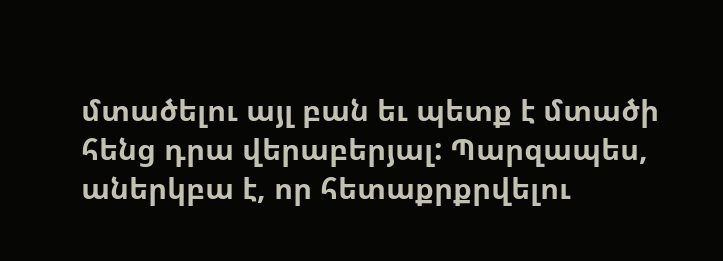մտածելու այլ բան եւ պետք է մտածի հենց դրա վերաբերյալ: Պարզապես, աներկբա է, որ հետաքրքրվելու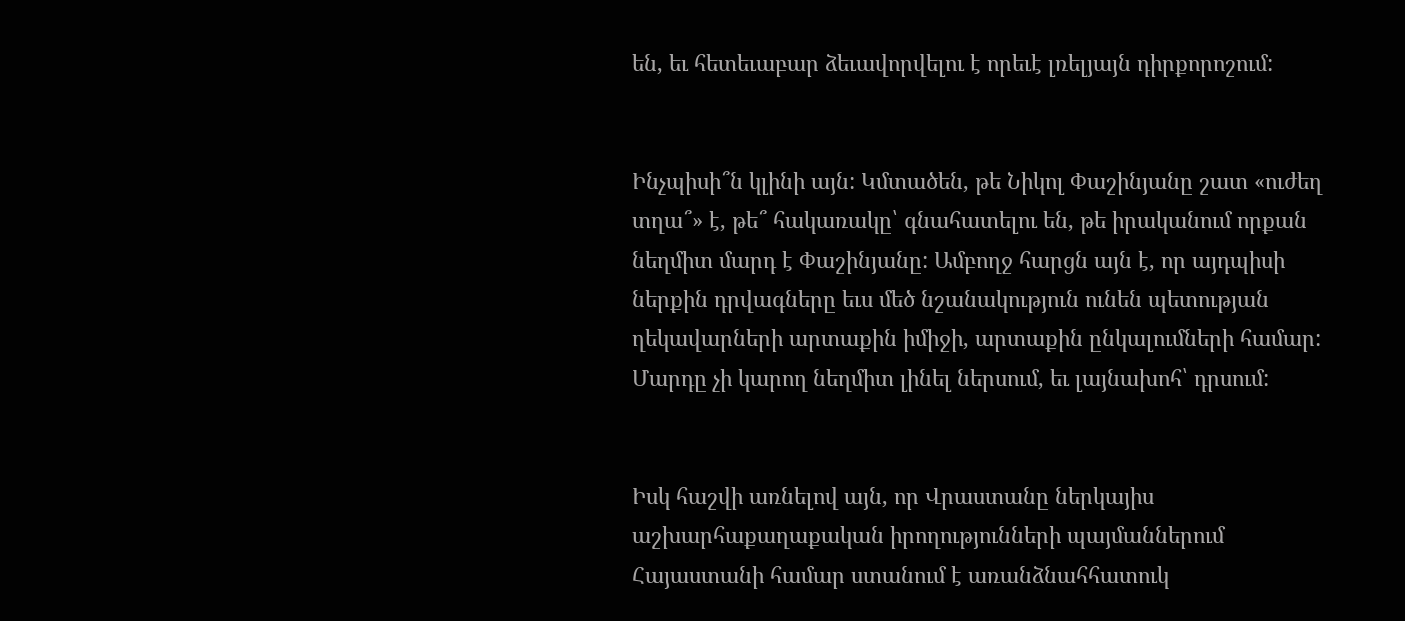են, եւ հետեւաբար ձեւավորվելու է որեւէ լռելյայն դիրքորոշում:


Ինչպիսի՞ն կլինի այն: Կմտածեն, թե Նիկոլ Փաշինյանը շատ «ուժեղ տղա՞» է, թե՞ հակառակը՝ գնահատելու են, թե իրականում որքան նեղմիտ մարդ է Փաշինյանը: Ամբողջ հարցն այն է, որ այդպիսի ներքին դրվագները եւս մեծ նշանակություն ունեն պետության ղեկավարների արտաքին իմիջի, արտաքին ընկալումների համար: Մարդը չի կարող նեղմիտ լինել ներսում, եւ լայնախոհ՝ դրսում:


Իսկ հաշվի առնելով այն, որ Վրաստանը ներկայիս աշխարհաքաղաքական իրողությունների պայմաններում Հայաստանի համար ստանում է առանձնահհատուկ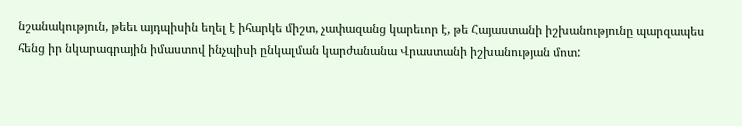նշանակություն, թեեւ այդպիսին եղել է իհարկե միշտ, չափազանց կարեւոր է, թե Հայաստանի իշխանությունը պարզապես հենց իր նկարագրային իմաստով ինչպիսի ընկալման կարժանանա Վրաստանի իշխանության մոտ: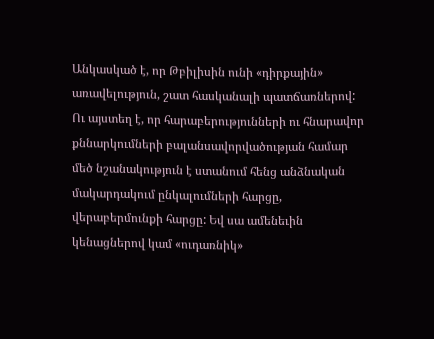Անկասկած է, որ Թբիլիսին ունի «դիրքային» առավելություն, շատ հասկանալի պատճառներով: Ու այստեղ է, որ հարաբերությունների ու հնարավոր քննարկումների բալանսավորվածության համար մեծ նշանակություն է ստանում հենց անձնական մակարդակում ընկալումների հարցը, վերաբերմունքի հարցը: Եվ սա ամենեւին կենացներով կամ «ուդառնիկ»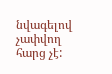նվագելով չափվող հարց չէ: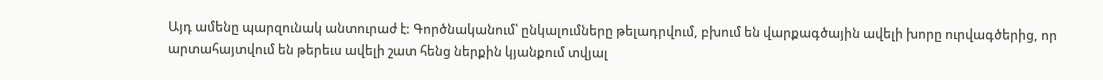Այդ ամենը պարզունակ անտուրաժ է: Գործնականում՝ ընկալումները թելադրվում, բխում են վարքագծային ավելի խորը ուրվագծերից, որ արտահայտվում են թերեւս ավելի շատ հենց ներքին կյանքում տվյալ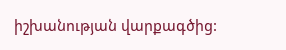իշխանության վարքագծից: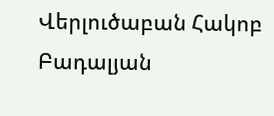Վերլուծաբան Հակոբ Բադալյան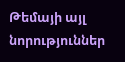Թեմայի այլ նորություններ